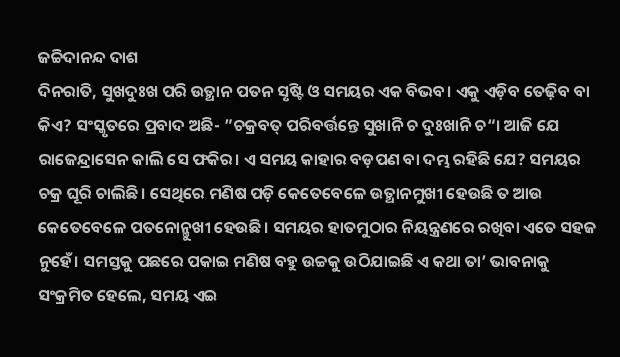ଜଚ୍ଚିଦାନନ୍ଦ ଦାଶ
ଦିନରାତି, ସୁଖଦୁଃଖ ପରି ଉତ୍ଥାନ ପତନ ସୃଷ୍ଟି ଓ ସମୟର ଏକ ବିଭବ। ଏକୁ ଏଡ଼ିବ ତେଢ଼ିବ ବା କିଏ? ସଂସ୍କୃତରେ ପ୍ରବାଦ ଅଛି- ”ଚକ୍ରବତ୍ ପରିବର୍ତ୍ତନ୍ତେ ସୁଖାନି ଚ ଦୁଃଖାନି ଚ“। ଆଜି ଯେ ରାଜେନ୍ଦ୍ରାସେନ କାଲି ସେ ଫକିର। ଏ ସମୟ କାହାର ବଡ଼ପଣ ବା ଦମ୍ଭ ରହିଛି ଯେ? ସମୟର ଚକ୍ର ଘୂରି ଚାଲିଛି। ସେଥିରେ ମଣିଷ ପଡ଼ି କେତେବେଳେ ଉତ୍ଥାନମୁଖୀ ହେଉଛି ତ ଆଉ କେତେବେଳେ ପତନୋନ୍ମୁଖୀ ହେଉଛି। ସମୟର ହାତମୁଠାର ନିୟନ୍ତ୍ରଣରେ ରଖିବା ଏତେ ସହଜ ନୁହେଁ। ସମସ୍ତକୁ ପଛରେ ପକାଇ ମଣିଷ ବହୁ ଉଚ୍ଚକୁ ଉଠିଯାଇଛି ଏ କଥା ତା’ ଭାବନାକୁ ସଂକ୍ରମିତ ହେଲେ, ସମୟ ଏଇ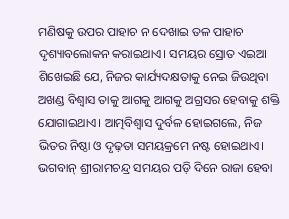ମଣିଷକୁ ଉପର ପାହାଚ ନ ଦେଖାଇ ତଳ ପାହାଚ ଦୃଶ୍ୟାବଲୋକନ କରାଇଥାଏ। ସମୟର ସ୍ରୋତ ଏଇଆ ଶିଖେଇଛି ଯେ, ନିଜର କାର୍ଯ୍ୟଦକ୍ଷତାକୁ ନେଇ ଜିଉଥିବା ଅଖଣ୍ଡ ବିଶ୍ୱାସ ତାକୁ ଆଗକୁ ଆଗକୁ ଅଗ୍ରସର ହେବାକୁ ଶକ୍ତି ଯୋଗାଇଥାଏ। ଆତ୍ମବିଶ୍ୱାସ ଦୁର୍ବଳ ହୋଇଗଲେ, ନିଜ ଭିତର ନିଷ୍ଠା ଓ ଦୃଢ଼ତା ସମୟକ୍ରମେ ନଷ୍ଟ ହୋଇଥାଏ। ଭଗବାନ୍ ଶ୍ରୀରାମଚନ୍ଦ୍ର ସମୟର ପଡ଼ି ଦିନେ ରାଜା ହେବା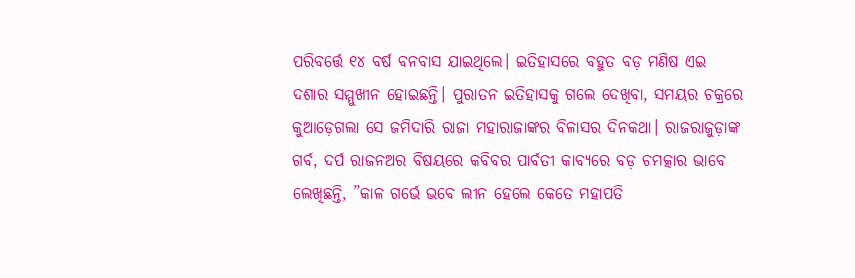ପରିବର୍ତ୍ତେ ୧୪ ବର୍ଷ ବନବାସ ଯାଇଥିଲେ। ଇତିହାସରେ ବହୁତ ବଡ଼ ମଣିଷ ଏଇ ଦଶାର ସମ୍ମୁଖୀନ ହୋଇଛନ୍ତି। ପୁରାତନ ଇତିହାସକୁ ଗଲେ ଦେଖିବା, ସମୟର ଚକ୍ରରେ କୁଆଡ଼େଗଲା ସେ ଜମିଦାରି ରାଜା ମହାରାଜାଙ୍କର ବିଳାସର ଦିନକଥା। ରାଜରାଜୁଡ଼ାଙ୍କ ଗର୍ବ, ଦର୍ପ ରାଜନଅର ବିଷୟରେ କବିବର ପାର୍ବତୀ କାବ୍ୟରେ ବଡ଼ ଚମତ୍କାର ଭାବେ ଲେଖିଛନ୍ତି, ”କାଳ ଗର୍ଭେ ଭବେ ଲୀନ ହେଲେ କେତେ ମହାପତି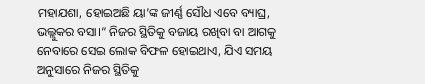ମହାଯଶା, ହୋଇଅଛି ୟା’ଙ୍କ ଜୀର୍ଣ୍ଣ ସୌଧ ଏବେ ବ୍ୟାଘ୍ର, ଭଲ୍ଲୁକର ବସା।“ ନିଜର ସ୍ଥିତିକୁ ବଜାୟ ରଖିବା ବା ଆଗକୁ ନେବାରେ ସେଇ ଲୋକ ବିଫଳ ହୋଇଥାଏ, ଯିଏ ସମୟ ଅନୁସାରେ ନିଜର ସ୍ଥିତିକୁ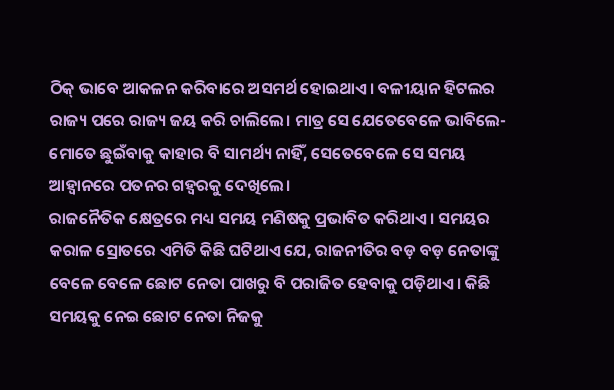ଠିକ୍ ଭାବେ ଆକଳନ କରିବାରେ ଅସମର୍ଥ ହୋଇଥାଏ। ବଳୀୟାନ ହିଟଲର ରାଜ୍ୟ ପରେ ରାଜ୍ୟ ଜୟ କରି ଚାଲିଲେ। ମାତ୍ର ସେ ଯେତେବେଳେ ଭାବିଲେ- ମୋତେ ଛୁଇଁବାକୁ କାହାର ବି ସାମର୍ଥ୍ୟ ନାହିଁ, ସେତେବେଳେ ସେ ସମୟ ଆହ୍ବାନରେ ପତନର ଗହ୍ବରକୁ ଦେଖିଲେ।
ରାଜନୈତିକ କ୍ଷେତ୍ରରେ ମଧ୍ୟ ସମୟ ମଣିଷକୁ ପ୍ରଭାବିତ କରିଥାଏ। ସମୟର କରାଳ ସ୍ରୋତରେ ଏମିତି କିଛି ଘଟିଥାଏ ଯେ, ରାଜନୀତିର ବଡ଼ ବଡ଼ ନେତାଙ୍କୁ ବେଳେ ବେଳେ ଛୋଟ ନେତା ପାଖରୁ ବି ପରାଜିତ ହେବାକୁ ପଡ଼ିଥାଏ। କିଛି ସମୟକୁ ନେଇ ଛୋଟ ନେତା ନିଜକୁ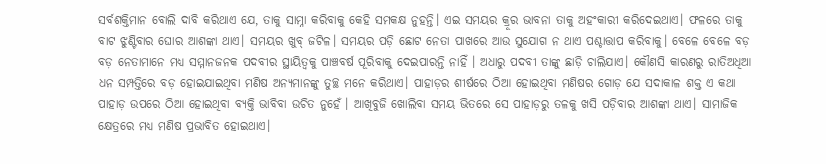ସର୍ବଶକ୍ତିମାନ ବୋଲି ଦାବି କରିଥାଏ ଯେ, ତାକୁ ସାମ୍ନା କରିବାକୁ କେହି ସମକକ୍ଷ ନୁହନ୍ତି। ଏଇ ସମୟର କ୍ରୂର ଭାବନା ତାକୁ ଅହଂକାରୀ କରିଦେଇଥାଏ। ଫଳରେ ତାକୁ ବାଟ ଝୁଣ୍ଟିବାର ଘୋର ଆଶଙ୍କା ଥାଏ। ସମୟର ଖୁବ୍ ଜଟିଳ। ସମୟର ପଡ଼ି ଛୋଟ ନେତା ପାଖରେ ଆଉ ସୁଯୋଗ ନ ଥାଏ ପଶ୍ଚାତ୍ତାପ କରିବାକୁ। ବେଳେ ବେଳେ ବଡ଼ ବଡ଼ ନେତାମାନେ ମଧ୍ୟ ସମ୍ମାନଜନକ ପଦବୀର ସ୍ଥାୟିତ୍ୱକୁ ପାଞ୍ଚବର୍ଷ ପୂରିବାକୁ ଦେଇପାରନ୍ତି ନାହିଁ । ଅଧାରୁ ପଦବୀ ତାଙ୍କୁ ଛାଡ଼ି ଚାଲିଯାଏ। କୌଣସି କାରଣରୁ ରାତିଅଧିଆ ଧନ ସମ୍ପତ୍ତିରେ ବଡ଼ ହୋଇଯାଇଥିବା ମଣିଷ ଅନ୍ୟମାନଙ୍କୁ ତୁଚ୍ଛ ମନେ କରିଥାଏ। ପାହାଡ଼ର ଶୀର୍ଷରେ ଠିଆ ହୋଇଥିବା ମଣିଷର ଗୋଡ଼ ଯେ ସଦାକାଳ ଶକ୍ତ ଏ କଥା ପାହାଡ଼ ଉପରେ ଠିଆ ହୋଇଥିବା ବ୍ୟକ୍ତି ଭାବିବା ଉଚିତ ନୁହେଁ । ଆଖିବୁଜି ଖୋଲିବା ସମୟ ଭିତରେ ସେ ପାହାଡ଼ରୁ ତଳକୁ ଖସି ପଡ଼ିବାର ଆଶଙ୍କା ଥାଏ। ସାମାଜିକ କ୍ଷେତ୍ରରେ ମଧ୍ୟ ମଣିଷ ପ୍ରଭାବିତ ହୋଇଥାଏ।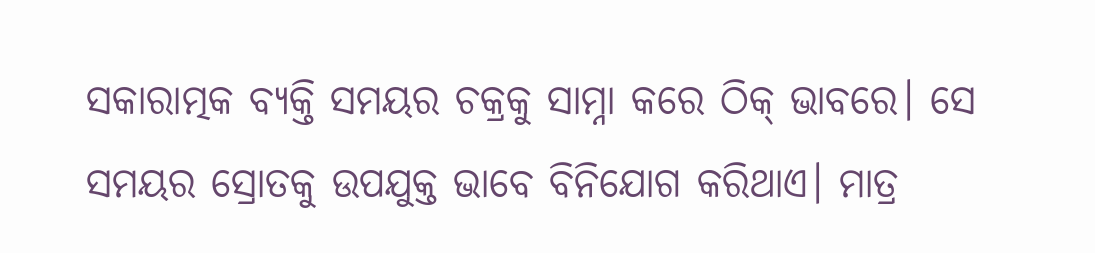ସକାରାତ୍ମକ ବ୍ୟକ୍ତି ସମୟର ଚକ୍ରକୁ ସାମ୍ନା କରେ ଠିକ୍ ଭାବରେ। ସେ ସମୟର ସ୍ରୋତକୁ ଉପଯୁକ୍ତ ଭାବେ ବିନିଯୋଗ କରିଥାଏ। ମାତ୍ର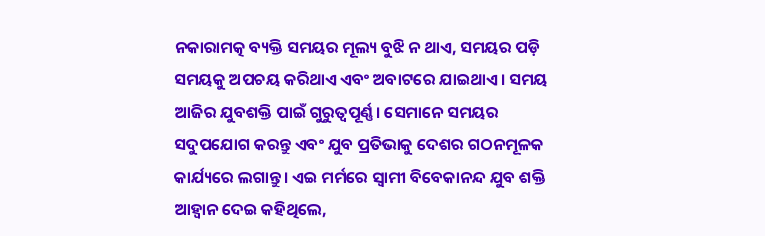ନକାରାମତ୍କ ବ୍ୟକ୍ତି ସମୟର ମୂଲ୍ୟ ବୁଝି ନ ଥାଏ, ସମୟର ପଡ଼ି ସମୟକୁ ଅପଚୟ କରିଥାଏ ଏବଂ ଅବାଟରେ ଯାଇଥାଏ। ସମୟ ଆଜିର ଯୁବଶକ୍ତି ପାଇଁ ଗୁରୁତ୍ୱପୂର୍ଣ୍ଣ। ସେମାନେ ସମୟର ସଦୁପଯୋଗ କରନ୍ତୁ ଏବଂ ଯୁବ ପ୍ରତିଭାକୁ ଦେଶର ଗଠନମୂଳକ କାର୍ଯ୍ୟରେ ଲଗାନ୍ତୁ। ଏଇ ମର୍ମରେ ସ୍ବାମୀ ବିବେକାନନ୍ଦ ଯୁବ ଶକ୍ତି ଆହ୍ବାନ ଦେଇ କହିଥିଲେ,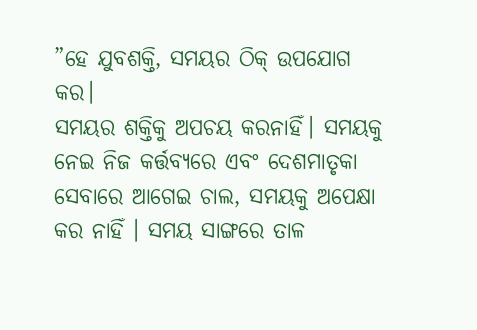”ହେ ଯୁବଶକ୍ତି, ସମୟର ଠିକ୍ ଉପଯୋଗ କର।
ସମୟର ଶକ୍ତିକୁ ଅପଚୟ କରନାହିଁ। ସମୟକୁ ନେଇ ନିଜ କର୍ତ୍ତବ୍ୟରେ ଏବଂ ଦେଶମାତୃକା ସେବାରେ ଆଗେଇ ଚାଲ, ସମୟକୁ ଅପେକ୍ଷା କର ନାହିଁ । ସମୟ ସାଙ୍ଗରେ ତାଳ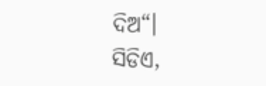ଦିଅ“।
ସିଡିଏ,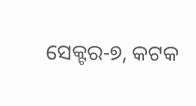ସେକ୍ଟର-୭, କଟକ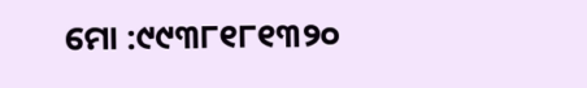ମୋ :୯୯୩୮୧୮୧୩୨୦